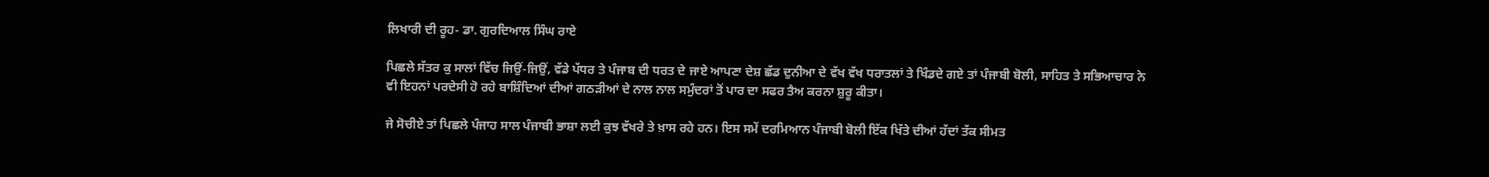ਲਿਖਾਰੀ ਦੀ ਰੂਹ- ਡਾ. ਗੁਰਦਿਆਲ ਸਿੰਘ ਰਾਏ

ਪਿਛਲੇ ਸੱਤਰ ਕੁ ਸਾਲਾਂ ਵਿੱਚ ਜਿਉਂ-ਜਿਉਂ, ਵੱਡੇ ਪੱਧਰ ਤੇ ਪੰਜਾਬ ਦੀ ਧਰਤ ਦੇ ਜਾਏ ਆਪਣਾ ਦੇਸ਼ ਛੱਡ ਦੁਨੀਆ ਦੇ ਵੱਖ ਵੱਖ ਧਰਾਤਲਾਂ ਤੇ ਖਿੰਡਦੇ ਗਏ ਤਾਂ ਪੰਜਾਬੀ ਬੋਲੀ, ਸਾਹਿਤ ਤੇ ਸਭਿਆਚਾਰ ਨੇ ਵੀ ਇਹਨਾਂ ਪਰਦੇਸੀ ਹੋ ਰਹੇ ਬਾਸ਼ਿੰਦਿਆਂ ਦੀਆਂ ਗਠੜੀਆਂ ਦੇ ਨਾਲ ਨਾਲ ਸਮੁੰਦਰਾਂ ਤੋਂ ਪਾਰ ਦਾ ਸਫਰ ਤੈਅ ਕਰਨਾ ਸ਼ੁਰੂ ਕੀਤਾ।

ਜੇ ਸੋਚੀਏ ਤਾਂ ਪਿਛਲੇ ਪੰਜਾਹ ਸਾਲ ਪੰਜਾਬੀ ਭਾਸ਼ਾ ਲਈ ਕੁਝ ਵੱਖਰੇ ਤੇ ਖ਼ਾਸ ਰਹੇ ਹਨ। ਇਸ ਸਮੇਂ ਦਰਮਿਆਨ ਪੰਜਾਬੀ ਬੋਲੀ ਇੱਕ ਖਿੱਤੇ ਦੀਆਂ ਹੱਦਾਂ ਤੱਕ ਸੀਮਤ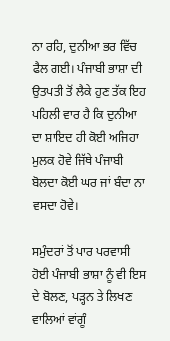ਨਾ ਰਹਿ, ਦੁਨੀਆ ਭਰ ਵਿੱਚ ਫੈਲ ਗਈ। ਪੰਜਾਬੀ ਭਾਸ਼ਾ ਦੀ ਉਤਪਤੀ ਤੋਂ ਲੈਕੇ ਹੁਣ ਤੱਕ ਇਹ ਪਹਿਲੀ ਵਾਰ ਹੈ ਕਿ ਦੁਨੀਆ ਦਾ ਸ਼ਾਇਦ ਹੀ ਕੋਈ ਅਜਿਹਾ ਮੁਲਕ ਹੋਵੇ ਜਿੱਥੇ ਪੰਜਾਬੀ ਬੋਲਦਾ ਕੋਈ ਘਰ ਜਾਂ ਬੰਦਾ ਨਾ ਵਸਦਾ ਹੋਵੇ।

ਸਮੁੰਦਰਾਂ ਤੋਂ ਪਾਰ ਪਰਵਾਸੀ ਹੋਈ ਪੰਜਾਬੀ ਭਾਸ਼ਾ ਨੂੰ ਵੀ ਇਸ ਦੇ ਬੋਲਣ, ਪੜ੍ਹਨ ਤੇ ਲਿਖਣ ਵਾਲਿਆਂ ਵਾਂਗੂੰ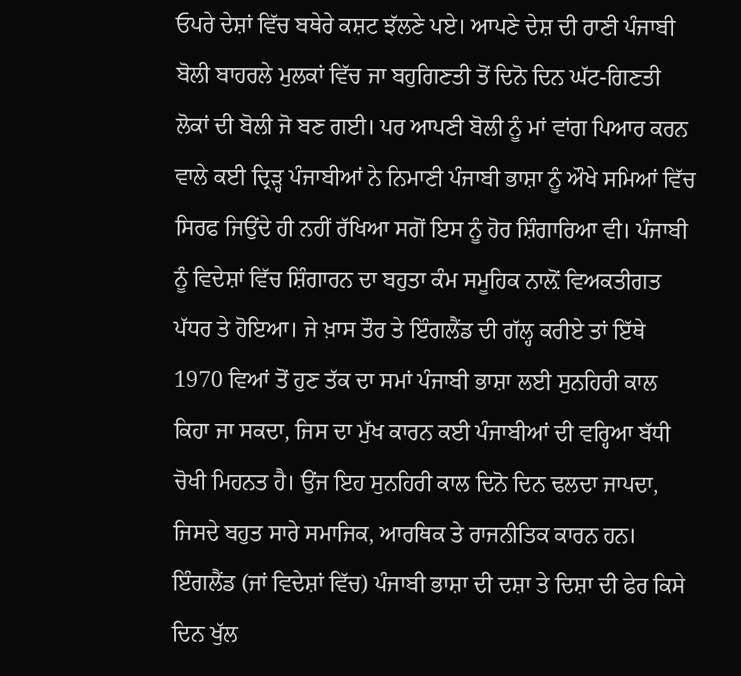ਓਪਰੇ ਦੇਸ਼ਾਂ ਵਿੱਚ ਬਥੇਰੇ ਕਸ਼ਟ ਝੱਲਣੇ ਪਏ। ਆਪਣੇ ਦੇਸ਼ ਦੀ ਰਾਣੀ ਪੰਜਾਬੀ ਬੋਲੀ ਬਾਹਰਲੇ ਮੁਲਕਾਂ ਵਿੱਚ ਜਾ ਬਹੁਗਿਣਤੀ ਤੋਂ ਦਿਨੋ ਦਿਨ ਘੱਟ-ਗਿਣਤੀ ਲੋਕਾਂ ਦੀ ਬੋਲੀ ਜੋ ਬਣ ਗਈ। ਪਰ ਆਪਣੀ ਬੋਲੀ ਨੂੰ ਮਾਂ ਵਾਂਗ ਪਿਆਰ ਕਰਨ ਵਾਲੇ ਕਈ ਦ੍ਰਿੜ੍ਹ ਪੰਜਾਬੀਆਂ ਨੇ ਨਿਮਾਣੀ ਪੰਜਾਬੀ ਭਾਸ਼ਾ ਨੂੰ ਔਖੇ ਸਮਿਆਂ ਵਿੱਚ ਸਿਰਫ ਜਿਉਂਦੇ ਹੀ ਨਹੀਂ ਰੱਖਿਆ ਸਗੋਂ ਇਸ ਨੂੰ ਹੋਰ ਸ਼ਿੰਗਾਰਿਆ ਵੀ। ਪੰਜਾਬੀ ਨੂੰ ਵਿਦੇਸ਼ਾਂ ਵਿੱਚ ਸ਼ਿੰਗਾਰਨ ਦਾ ਬਹੁਤਾ ਕੰਮ ਸਮੂਹਿਕ ਨਾਲ਼ੋਂ ਵਿਅਕਤੀਗਤ ਪੱਧਰ ਤੇ ਹੋਇਆ। ਜੇ ਖ਼ਾਸ ਤੌਰ ਤੇ ਇੰਗਲੈਂਡ ਦੀ ਗੱਲ੍ਹ ਕਰੀਏ ਤਾਂ ਇੱਥੇ 1970 ਵਿਆਂ ਤੋਂ ਹੁਣ ਤੱਕ ਦਾ ਸਮਾਂ ਪੰਜਾਬੀ ਭਾਸ਼ਾ ਲਈ ਸੁਨਹਿਰੀ ਕਾਲ ਕਿਹਾ ਜਾ ਸਕਦਾ, ਜਿਸ ਦਾ ਮੁੱਖ ਕਾਰਨ ਕਈ ਪੰਜਾਬੀਆਂ ਦੀ ਵਰ੍ਹਿਆ ਬੱਧੀ ਚੋਖੀ ਮਿਹਨਤ ਹੈ। ਉਂਜ ਇਹ ਸੁਨਹਿਰੀ ਕਾਲ ਦਿਨੋ ਦਿਨ ਢਲਦਾ ਜਾਪਦਾ, ਜਿਸਦੇ ਬਹੁਤ ਸਾਰੇ ਸਮਾਜਿਕ, ਆਰਥਿਕ ਤੇ ਰਾਜਨੀਤਿਕ ਕਾਰਨ ਹਨ। ਇੰਗਲੈਂਡ (ਜਾਂ ਵਿਦੇਸ਼ਾਂ ਵਿੱਚ) ਪੰਜਾਬੀ ਭਾਸ਼ਾ ਦੀ ਦਸ਼ਾ ਤੇ ਦਿਸ਼ਾ ਦੀ ਫੇਰ ਕਿਸੇ ਦਿਨ ਖੁੱਲ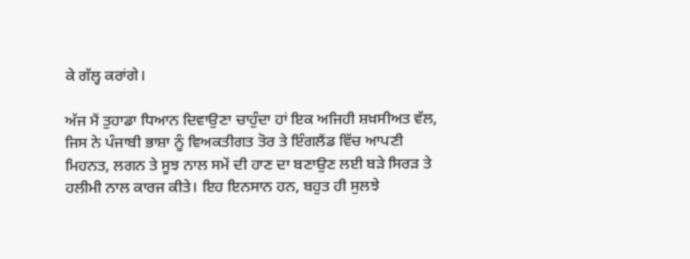ਕੇ ਗੱਲ੍ਹ ਕਰਾਂਗੇ।

ਅੱਜ ਮੈਂ ਤੁਹਾਡਾ ਧਿਆਨ ਦਿਵਾਉਣਾ ਚਾਹੁੰਦਾ ਹਾਂ ਇਕ ਅਜਿਹੀ ਸ਼ਖ਼ਸੀਅਤ ਵੱਲ, ਜਿਸ ਨੇ ਪੰਜਾਬੀ ਭਾਸ਼ਾ ਨੂੰ ਵਿਅਕਤੀਗਤ ਤੋਰ ਤੇ ਇੰਗਲੈਂਡ ਵਿੱਚ ਆਪਣੀ ਮਿਹਨਤ, ਲਗਨ ਤੇ ਸੂਝ ਨਾਲ ਸਮੇਂ ਦੀ ਹਾਣ ਦਾ ਬਣਾਉਣ ਲਈ ਬੜੇ ਸਿਰੜ ਤੇ ਹਲੀਮੀ ਨਾਲ ਕਾਰਜ ਕੀਤੇ। ਇਹ ਇਨਸਾਨ ਹਨ, ਬਹੁਤ ਹੀ ਸੁਲਝੇ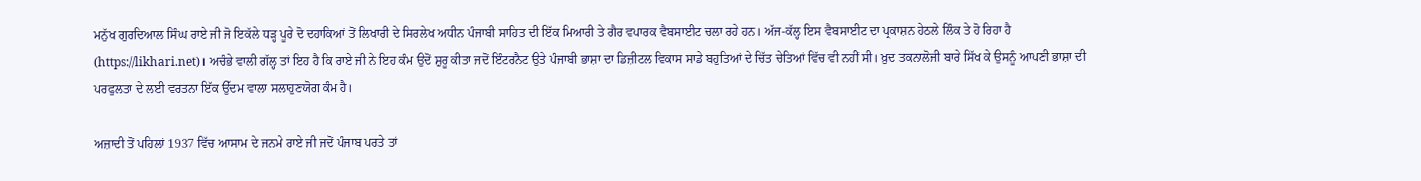ਮਨੁੱਖ ਗੁਰਦਿਆਲ ਸਿੰਘ ਰਾਏ ਜੀ ਜੋ ਇਕੱਲੇ ਧੜ੍ਹ ਪੂਰੇ ਦੋ ਦਹਾਕਿਆਂ ਤੋਂ ਲਿਖਾਰੀ ਦੇ ਸਿਰਲੇਖ ਅਧੀਨ ਪੰਜਾਬੀ ਸਾਹਿਤ ਦੀ ਇੱਕ ਮਿਆਰੀ ਤੇ ਗੈਰ ਵਪਾਰਕ ਵੈਬਸਾਈਟ ਚਲਾ ਰਹੇ ਹਨ। ਅੱਜ-ਕੱਲ੍ਹ ਇਸ ਵੈਬਸਾਈਟ ਦਾ ਪ੍ਰਕਾਸ਼ਨ ਹੇਠਲੇ ਲਿੰਕ ਤੇ ਹੋ ਰਿਹਾ ਹੈ (https://likhari.net)। ਅਚੰਭੇ ਵਾਲੀ ਗੱਲ੍ਹ ਤਾਂ ਇਹ ਹੈ ਕਿ ਰਾਏ ਜੀ ਨੇ ਇਹ ਕੰਮ ਉਦੋਂ ਸ਼ੁਰੂ ਕੀਤਾ ਜਦੋਂ ਇੰਟਰਨੈਟ ਉਤੇ ਪੰਜਾਬੀ ਭਾਸ਼ਾ ਦਾ ਡਿਜ਼ੀਟਲ ਵਿਕਾਸ ਸਾਡੇ ਬਹੁਤਿਆਂ ਦੇ ਚਿੱਤ ਚੇਤਿਆਂ ਵਿੱਚ ਵੀ ਨਹੀਂ ਸੀ। ਖ਼ੁਦ ਤਕਨਾਲੋਜੀ ਬਾਰੇ ਸਿੱਖ ਕੇ ਉਸਨੂੰ ਆਪਣੀ ਭਾਸ਼ਾ ਦੀ ਪਰਫੁਲਤਾ ਦੇ ਲਈ ਵਰਤਨਾ ਇੱਕ ਉੱਦਮ ਵਾਲਾ ਸਲਾਹੁਣਯੋਗ ਕੰਮ ਹੈ।

ਅਜ਼ਾਦੀ ਤੋਂ ਪਹਿਲਾਂ 1937 ਵਿੱਚ ਆਸਾਮ ਦੇ ਜਨਮੇ ਰਾਏ ਜੀ ਜਦੋਂ ਪੰਜਾਬ ਪਰਤੇ ਤਾਂ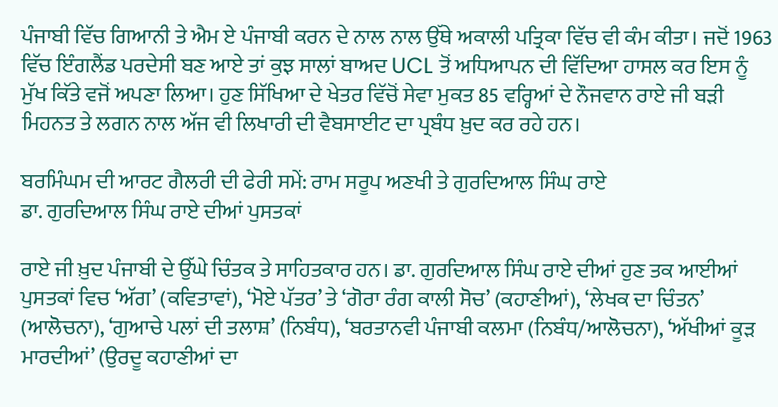ਪੰਜਾਬੀ ਵਿੱਚ ਗਿਆਨੀ ਤੇ ਐਮ ਏ ਪੰਜਾਬੀ ਕਰਨ ਦੇ ਨਾਲ ਨਾਲ ਉੱਥੇ ਅਕਾਲੀ ਪਤ੍ਰਿਕਾ ਵਿੱਚ ਵੀ ਕੰਮ ਕੀਤਾ। ਜਦੋਂ 1963 ਵਿੱਚ ਇੰਗਲੈਂਡ ਪਰਦੇਸੀ ਬਣ ਆਏ ਤਾਂ ਕੁਝ ਸਾਲਾਂ ਬਾਅਦ UCL ਤੋਂ ਅਧਿਆਪਨ ਦੀ ਵਿੱਦਿਆ ਹਾਸਲ ਕਰ ਇਸ ਨੂੰ ਮੁੱਖ ਕਿੱਤੇ ਵਜੋਂ ਅਪਣਾ ਲਿਆ। ਹੁਣ ਸਿੱਖਿਆ ਦੇ ਖੇਤਰ ਵਿੱਚੋਂ ਸੇਵਾ ਮੁਕਤ 85 ਵਰ੍ਹਿਆਂ ਦੇ ਨੌਜਵਾਨ ਰਾਏ ਜੀ ਬੜੀ ਮਿਹਨਤ ਤੇ ਲਗਨ ਨਾਲ ਅੱਜ ਵੀ ਲਿਖਾਰੀ ਦੀ ਵੈਬਸਾਈਟ ਦਾ ਪ੍ਰਬੰਧ ਖ਼ੁਦ ਕਰ ਰਹੇ ਹਨ।

ਬਰਮਿੰਘਮ ਦੀ ਆਰਟ ਗੈਲਰੀ ਦੀ ਫੇਰੀ ਸਮੇਂ: ਰਾਮ ਸਰੂਪ ਅਣਖੀ ਤੇ ਗੁਰਦਿਆਲ ਸਿੰਘ ਰਾਏ
ਡਾ. ਗੁਰਦਿਆਲ ਸਿੰਘ ਰਾਏ ਦੀਆਂ ਪੁਸਤਕਾਂ

ਰਾਏ ਜੀ ਖ਼ੁਦ ਪੰਜਾਬੀ ਦੇ ਉੱਘੇ ਚਿੰਤਕ ਤੇ ਸਾਹਿਤਕਾਰ ਹਨ। ਡਾ. ਗੁਰਦਿਆਲ ਸਿੰਘ ਰਾਏ ਦੀਆਂ ਹੁਣ ਤਕ ਆਈਆਂ ਪੁਸਤਕਾਂ ਵਿਚ ‘ਅੱਗ’ (ਕਵਿਤਾਵਾਂ), ‘ਮੋਏ ਪੱਤਰ’ ਤੇ ‘ਗੋਰਾ ਰੰਗ ਕਾਲੀ ਸੋਚ’ (ਕਹਾਣੀਆਂ), ‘ਲੇਖਕ ਦਾ ਚਿੰਤਨ’ (ਆਲੋਚਨਾ), ‘ਗੁਆਚੇ ਪਲਾਂ ਦੀ ਤਲਾਸ਼’ (ਨਿਬੰਧ), ‘ਬਰਤਾਨਵੀ ਪੰਜਾਬੀ ਕਲਮਾ (ਨਿਬੰਧ/ਆਲੋਚਨਾ), ‘ਅੱਖੀਆਂ ਕੂੜ ਮਾਰਦੀਆਂ’ (ਉਰਦੂ ਕਹਾਣੀਆਂ ਦਾ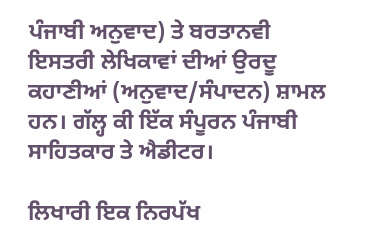ਪੰਜਾਬੀ ਅਨੁਵਾਦ) ਤੇ ਬਰਤਾਨਵੀ ਇਸਤਰੀ ਲੇਖਿਕਾਵਾਂ ਦੀਆਂ ਉਰਦੂ ਕਹਾਣੀਆਂ (ਅਨੁਵਾਦ/ਸੰਪਾਦਨ) ਸ਼ਾਮਲ ਹਨ। ਗੱਲ੍ਹ ਕੀ ਇੱਕ ਸੰਪੂਰਨ ਪੰਜਾਬੀ ਸਾਹਿਤਕਾਰ ਤੇ ਐਡੀਟਰ।

ਲਿਖਾਰੀ ਇਕ ਨਿਰਪੱਖ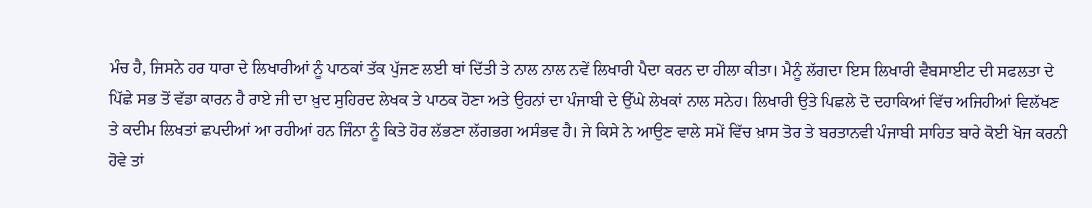ਮੰਚ ਹੈ, ਜਿਸਨੇ ਹਰ ਧਾਰਾ ਦੇ ਲਿਖਾਰੀਆਂ ਨੂੰ ਪਾਠਕਾਂ ਤੱਕ ਪੁੱਜਣ ਲਈ ਥਾਂ ਦਿੱਤੀ ਤੇ ਨਾਲ ਨਾਲ ਨਵੇਂ ਲਿਖਾਰੀ ਪੈਦਾ ਕਰਨ ਦਾ ਹੀਲਾ ਕੀਤਾ। ਮੈਨੂੰ ਲੱਗਦਾ ਇਸ ਲਿਖਾਰੀ ਵੈਬਸਾਈਟ ਦੀ ਸਫਲਤਾ ਦੇ ਪਿੱਛੇ ਸਭ ਤੋਂ ਵੱਡਾ ਕਾਰਨ ਹੈ ਰਾਏ ਜੀ ਦਾ ਖ਼ੁਦ ਸੁਹਿਰਦ ਲੇਖਕ ਤੇ ਪਾਠਕ ਹੋਣਾ ਅਤੇ ਉਹਨਾਂ ਦਾ ਪੰਜਾਬੀ ਦੇ ਉੱਘੇ ਲੇਖਕਾਂ ਨਾਲ ਸਨੇਹ। ਲਿਖਾਰੀ ਉਤੇ ਪਿਛਲੇ ਦੋ ਦਹਾਕਿਆਂ ਵਿੱਚ ਅਜਿਹੀਆਂ ਵਿਲੱਖਣ ਤੇ ਕਦੀਮ ਲਿਖਤਾਂ ਛਪਦੀਆਂ ਆ ਰਹੀਆਂ ਹਨ ਜਿੰਨਾ ਨੂੰ ਕਿਤੇ ਹੋਰ ਲੱਭਣਾ ਲੱਗਭਗ ਅਸੰਭਵ ਹੈ। ਜੇ ਕਿਸੇ ਨੇ ਆਉਣ ਵਾਲੇ ਸਮੇਂ ਵਿੱਚ ਖ਼ਾਸ ਤੋਰ ਤੇ ਬਰਤਾਨਵੀ ਪੰਜਾਬੀ ਸਾਹਿਤ ਬਾਰੇ ਕੋਈ ਖੋਜ ਕਰਨੀ ਹੋਵੇ ਤਾਂ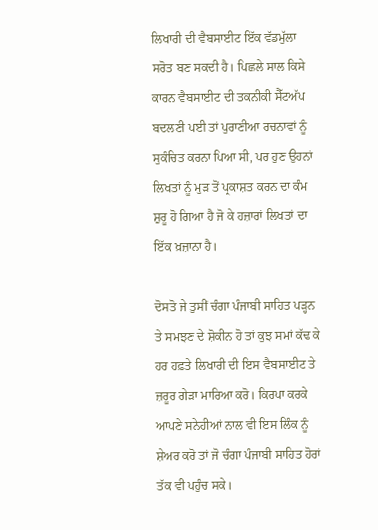ਲਿਖਾਰੀ ਦੀ ਵੈਬਸਾਈਟ ਇੱਕ ਵੱਡਮੁੱਲਾ ਸਰੋਤ ਬਣ ਸਕਦੀ ਹੈ। ਪਿਛਲੇ ਸਾਲ ਕਿਸੇ ਕਾਰਨ ਵੈਬਸਾਈਟ ਦੀ ਤਕਨੀਕੀ ਸੈੱਟਅੱਪ ਬਦਲਣੀ ਪਈ ਤਾਂ ਪੁਰਾਣੀਆ ਰਚਨਾਵਾਂ ਨੂੰ ਸੁਕੰਚਿਤ ਕਰਨਾ ਪਿਆ ਸੀ, ਪਰ ਹੁਣ ਉਹਨਾਂ ਲਿਖਤਾਂ ਨੂੰ ਮੁੜ ਤੋਂ ਪ੍ਰਕਾਸ਼ਤ ਕਰਨ ਦਾ ਕੰਮ ਸ਼ੁਰੂ ਹੋ ਗਿਆ ਹੈ ਜੋ ਕੇ ਹਜ਼ਾਰਾਂ ਲਿਖਤਾਂ ਦਾ ਇੱਕ ਖ਼ਜ਼ਾਨਾ ਹੈ।

ਦੋਸਤੋ ਜੇ ਤੁਸੀਂ ਚੰਗਾ ਪੰਜਾਬੀ ਸਾਹਿਤ ਪੜ੍ਹਨ ਤੇ ਸਮਝਣ ਦੇ ਸ਼ੋਕੀਨ ਹੋ ਤਾਂ ਕੁਝ ਸਮਾਂ ਕੱਢ ਕੇ ਹਰ ਹਫ਼ਤੇ ਲਿਖਾਰੀ ਦੀ ਇਸ ਵੈਬਸਾਈਟ ਤੇ ਜ਼ਰੂਰ ਗੇੜਾ ਮਾਰਿਆ ਕਰੋ। ਕਿਰਪਾ ਕਰਕੇ ਆਪਣੇ ਸਨੇਹੀਆਂ ਨਾਲ ਵੀ ਇਸ ਲਿੰਕ ਨੂੰ ਸ਼ੇਅਰ ਕਰੋ ਤਾਂ ਜੋ ਚੰਗਾ ਪੰਜਾਬੀ ਸਾਹਿਤ ਹੋਰਾਂ ਤੱਕ ਵੀ ਪਹੁੰਚ ਸਕੇ।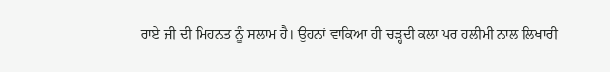ਰਾਏ ਜੀ ਦੀ ਮਿਹਨਤ ਨੂੰ ਸਲਾਮ ਹੈ। ਉਹਨਾਂ ਵਾਕਿਆ ਹੀ ਚੜ੍ਹਦੀ ਕਲਾ ਪਰ ਹਲੀਮੀ ਨਾਲ ਲਿਖਾਰੀ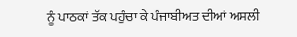ਨੂੰ ਪਾਠਕਾਂ ਤੱਕ ਪਹੁੰਚਾ ਕੇ ਪੰਜਾਬੀਅਤ ਦੀਆਂ ਅਸਲੀ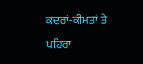ਕਦਰਾਂ-ਕੀਮਤਾਂ ਤੇ ਪਹਿਰਾ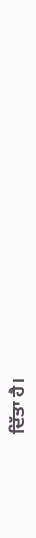ਦਿੱਤਾ ਹੈ।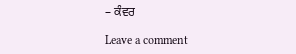– ਕੰਵਰ

Leave a comment